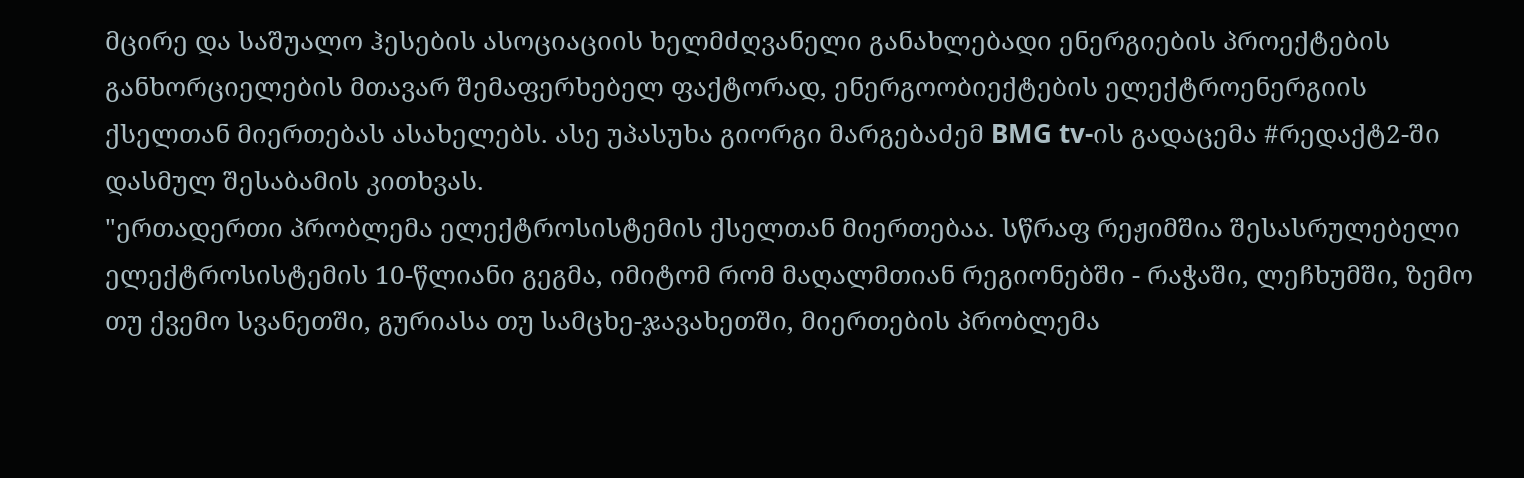მცირე და საშუალო ჰესების ასოციაციის ხელმძღვანელი განახლებადი ენერგიების პროექტების განხორციელების მთავარ შემაფერხებელ ფაქტორად, ენერგოობიექტების ელექტროენერგიის ქსელთან მიერთებას ასახელებს. ასე უპასუხა გიორგი მარგებაძემ BMG tv-ის გადაცემა #რედაქტ2-ში დასმულ შესაბამის კითხვას.
"ერთადერთი პრობლემა ელექტროსისტემის ქსელთან მიერთებაა. სწრაფ რეჟიმშია შესასრულებელი ელექტროსისტემის 10-წლიანი გეგმა, იმიტომ რომ მაღალმთიან რეგიონებში - რაჭაში, ლეჩხუმში, ზემო თუ ქვემო სვანეთში, გურიასა თუ სამცხე-ჯავახეთში, მიერთების პრობლემა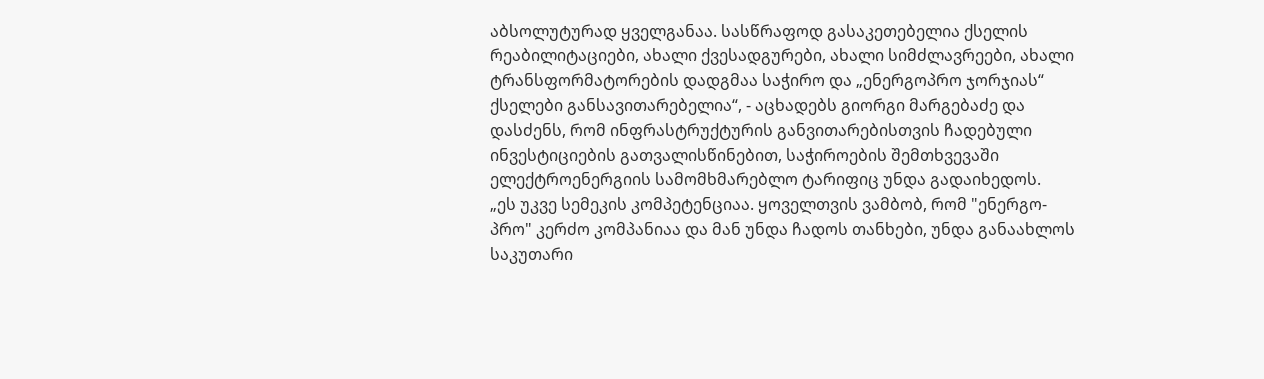აბსოლუტურად ყველგანაა. სასწრაფოდ გასაკეთებელია ქსელის რეაბილიტაციები, ახალი ქვესადგურები, ახალი სიმძლავრეები, ახალი ტრანსფორმატორების დადგმაა საჭირო და „ენერგოპრო ჯორჯიას“ ქსელები განსავითარებელია“, - აცხადებს გიორგი მარგებაძე და დასძენს, რომ ინფრასტრუქტურის განვითარებისთვის ჩადებული ინვესტიციების გათვალისწინებით, საჭიროების შემთხვევაში ელექტროენერგიის სამომხმარებლო ტარიფიც უნდა გადაიხედოს.
„ეს უკვე სემეკის კომპეტენციაა. ყოველთვის ვამბობ, რომ "ენერგო-პრო" კერძო კომპანიაა და მან უნდა ჩადოს თანხები, უნდა განაახლოს საკუთარი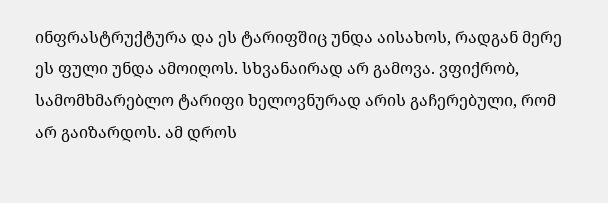ინფრასტრუქტურა და ეს ტარიფშიც უნდა აისახოს, რადგან მერე ეს ფული უნდა ამოიღოს. სხვანაირად არ გამოვა. ვფიქრობ, სამომხმარებლო ტარიფი ხელოვნურად არის გაჩერებული, რომ არ გაიზარდოს. ამ დროს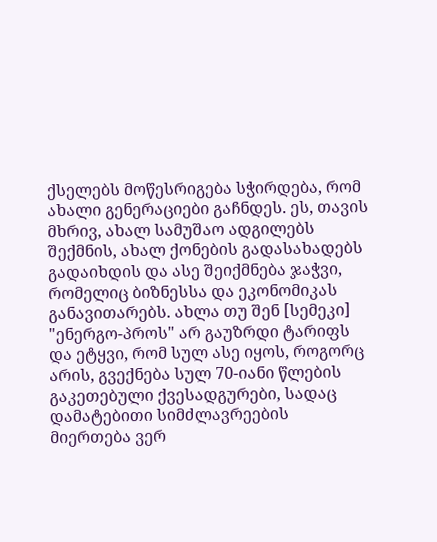ქსელებს მოწესრიგება სჭირდება, რომ ახალი გენერაციები გაჩნდეს. ეს, თავის მხრივ, ახალ სამუშაო ადგილებს შექმნის, ახალ ქონების გადასახადებს გადაიხდის და ასე შეიქმნება ჯაჭვი, რომელიც ბიზნესსა და ეკონომიკას განავითარებს. ახლა თუ შენ [სემეკი] "ენერგო-პროს" არ გაუზრდი ტარიფს და ეტყვი, რომ სულ ასე იყოს, როგორც არის, გვექნება სულ 70-იანი წლების გაკეთებული ქვესადგურები, სადაც დამატებითი სიმძლავრეების მიერთება ვერ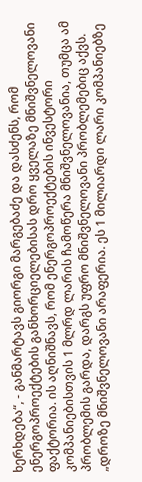ხერხდება“, - განმარტავს გიორგი მარგებაძე და დასძენს, რომ ენერგოპროექტების განხორციელებისას დრო ყველაზე მნიშვნელოვანი ფაქტორია. ის აღნიშნავს, რომ ენერგოპროექტების ინვესტორი კომპანიებისთვის 1 მლრდ ლარის ჩამოწერა მნიშვნელოვანია, თუმცა ამ პრობლემის გარდა, დარგს უფრო მნიშვნელოვანი პრობლემებიც აქვს.
„დროზე მნიშვნელოვანი არაფერია. ეს 1 მილიარდი ლარი კომპანიებზე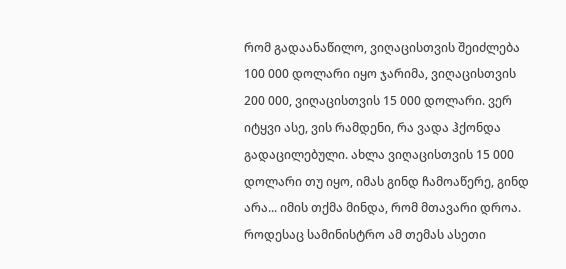რომ გადაანაწილო, ვიღაცისთვის შეიძლება 100 000 დოლარი იყო ჯარიმა, ვიღაცისთვის 200 000, ვიღაცისთვის 15 000 დოლარი. ვერ იტყვი ასე, ვის რამდენი, რა ვადა ჰქონდა გადაცილებული. ახლა ვიღაცისთვის 15 000 დოლარი თუ იყო, იმას გინდ ჩამოაწერე, გინდ არა... იმის თქმა მინდა, რომ მთავარი დროა. როდესაც სამინისტრო ამ თემას ასეთი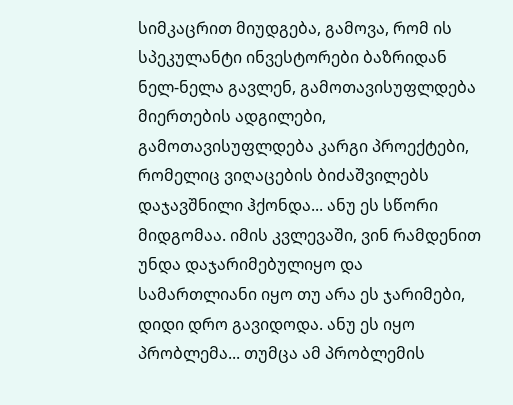სიმკაცრით მიუდგება, გამოვა, რომ ის სპეკულანტი ინვესტორები ბაზრიდან ნელ-ნელა გავლენ, გამოთავისუფლდება მიერთების ადგილები, გამოთავისუფლდება კარგი პროექტები, რომელიც ვიღაცების ბიძაშვილებს დაჯავშნილი ჰქონდა... ანუ ეს სწორი მიდგომაა. იმის კვლევაში, ვინ რამდენით უნდა დაჯარიმებულიყო და სამართლიანი იყო თუ არა ეს ჯარიმები, დიდი დრო გავიდოდა. ანუ ეს იყო პრობლემა... თუმცა ამ პრობლემის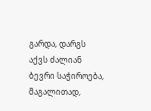გარდა, დარგს აქვს ძალიან ბევრი საჭიროება, მაგალითად,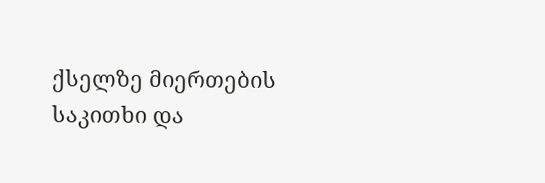ქსელზე მიერთების საკითხი და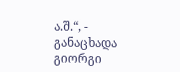ა.შ.“, - განაცხადა გიორგი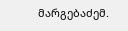მარგებაძემ.